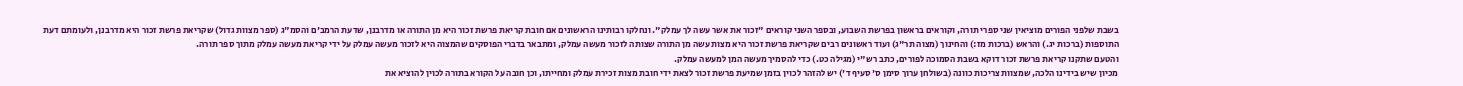בשבת שלפני הפורים מוציאין שני ספרי תורה, וקוראים בראשון בפרשת השבוע, ובספר השני קוראים "זכור את אשר עשה לך עמלק". ונחלקו רבותינו הראשונים אם חובת קריאת פרשת זכור היא מן התורה או מדרבנן, שדעת הרמב'ם והסמ"ג (ספר מצוות גדול) שקריאת פרשת זכור היא מדרבנן, ולעומתם דעת התוספות (ברכות יג.) והראש (ברכות מז:) והחינוך (מצוה תר"ג) ועוד ראשונים רבים שקריאת פרשת זכור היא מצות עשה מן התורה שצותה לזכור מעשה עמלק, ומתבאר בדברי הפוסקים שהמצוה היא לזכור מעשה עמלק על ידי קריאת מעשה עמלק מתוך ספר תורה.
והטעם שתקנו קריאת פרשת זכור דוקא בשבת הסמוכה לפורים, כתב רש"י (מגילה כט.) כדי להסמיך מעשה המן למעשה עמלק.
מכיון שיש בידינו הלכה, שמצוות צריכות כוונה (בשולחן ערוך סימן ס' סעיף ד') יש להזהר לכוין בזמן שמיעת פרשת זכור לצאת ידי חובת מצות זכירת עמלק ומחייתו, וכן חובה על הקורא בתורה לכוין להוציא את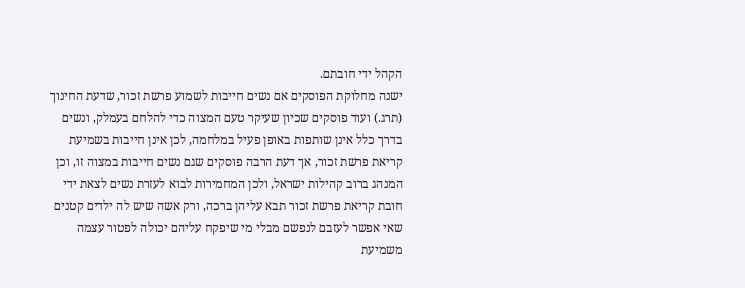הקהל ידי חובתם.
ישנה מחלוקת הפוסקים אם נשים חייבות לשמוע פרשת זכור, שדעת החינוך (תרג.) ועוד פוסקים שכיון שעיקר טעם המצוה כדי להלחם בעמלק, ונשים בדרך כלל אינן שותפות באופן פעיל במלחמה, לכן אינן חייבות בשמיעת קריאת פרשת זכור, אך דעת הרבה פוסקים שגם נשים חייבות במצוה זו, וכן המנהג ברוב קהילות ישראל, ולכן המחמירות לבוא לעזרת נשים לצאת ידי חובת קריאת פרשת זכור תבא עליהן ברכה, ורק אשה שיש לה ילדים קטנים שאי אפשר לעזבם לנפשם מבלי מי שיפקח עליהם יכולה לפטור עצמה משמיעת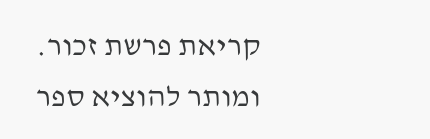קריאת פרשת זכור.
ומותר להוציא ספר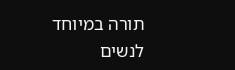תורה במיוחד לנשים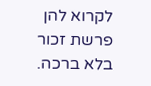לקרוא להן פרשת זכור בלא ברכה.